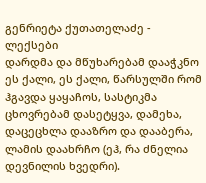გენრიეტა ქუთათელაძე - ლექსები
დარდმა და მწუხარებამ დააჭკნო ეს ქალი, ეს ქალი, წარსულში რომ ჰგავდა ყაყაჩოს, სასტიკმა ცხოვრებამ დასეტყვა, დამეხა, დაცეცხლა დააზრო და დააბერა, ლამის დაახრჩო (ეჰ, რა ძნელია დევნილის ხვედრი).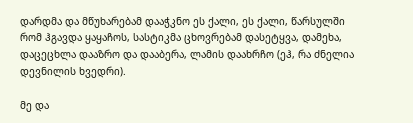დარდმა და მწუხარებამ დააჭკნო ეს ქალი, ეს ქალი, წარსულში რომ ჰგავდა ყაყაჩოს, სასტიკმა ცხოვრებამ დასეტყვა, დამეხა, დაცეცხლა დააზრო და დააბერა, ლამის დაახრჩო (ეჰ, რა ძნელია დევნილის ხვედრი).

მე და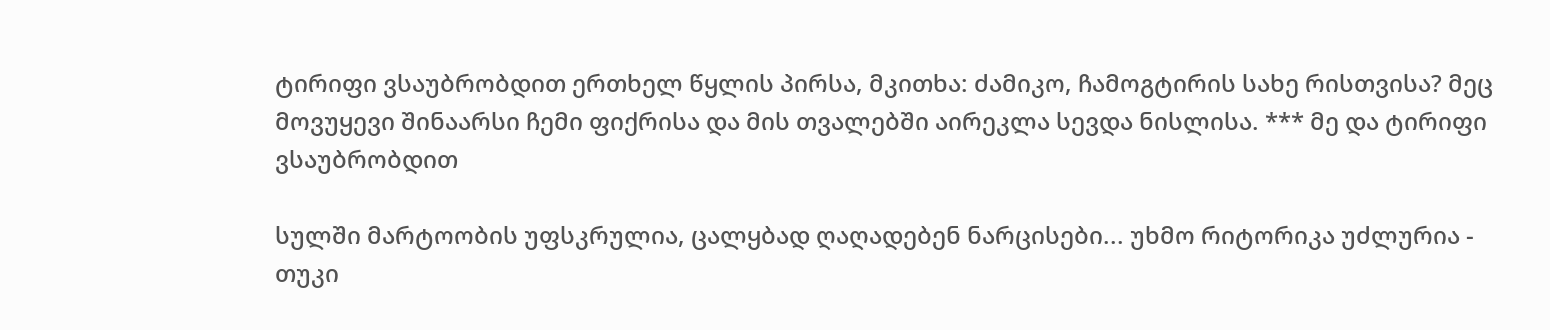ტირიფი ვსაუბრობდით ერთხელ წყლის პირსა, მკითხა: ძამიკო, ჩამოგტირის სახე რისთვისა? მეც მოვუყევი შინაარსი ჩემი ფიქრისა და მის თვალებში აირეკლა სევდა ნისლისა. *** მე და ტირიფი ვსაუბრობდით

სულში მარტოობის უფსკრულია, ცალყბად ღაღადებენ ნარცისები... უხმო რიტორიკა უძლურია - თუკი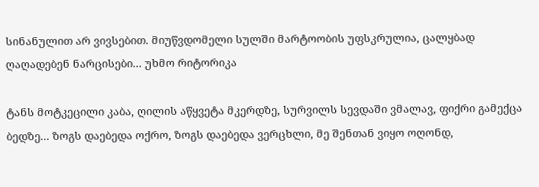სინანულით არ ვივსებით. მიუწვდომელი სულში მარტოობის უფსკრულია, ცალყბად ღაღადებენ ნარცისები... უხმო რიტორიკა

ტანს მოტკეცილი კაბა, ღილის აწყვეტა მკერდზე, სურვილს სევდაში ვმალავ, ფიქრი გამექცა ბედზე... ზოგს დაებედა ოქრო, ზოგს დაებედა ვერცხლი, მე შენთან ვიყო ოღონდ,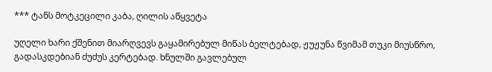*** ტანს მოტკეცილი კაბა, ღილის აწყვეტა

უღელი ხარი ქშენით მიარღვევს გაყამირებულ მიწას ბელტებად, ჟუჟუნა წვიმამ თუკი მიუსწრო, გადასკდებიან ძუძუს კერტებად. ხნულში გავლებულ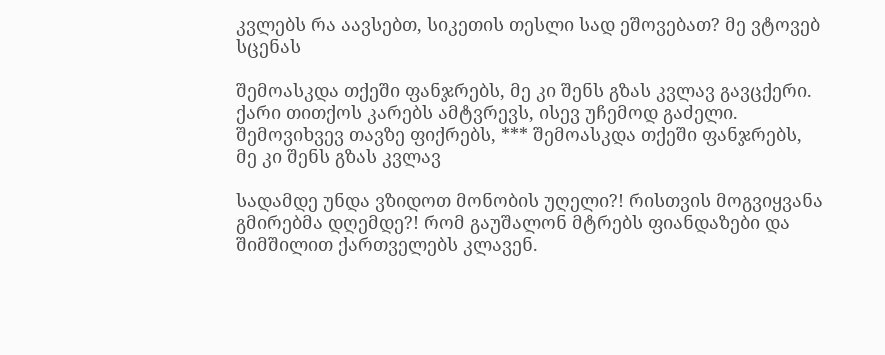კვლებს რა აავსებთ, სიკეთის თესლი სად ეშოვებათ? მე ვტოვებ სცენას

შემოასკდა თქეში ფანჯრებს, მე კი შენს გზას კვლავ გავცქერი. ქარი თითქოს კარებს ამტვრევს, ისევ უჩემოდ გაძელი. შემოვიხვევ თავზე ფიქრებს, *** შემოასკდა თქეში ფანჯრებს, მე კი შენს გზას კვლავ

სადამდე უნდა ვზიდოთ მონობის უღელი?! რისთვის მოგვიყვანა გმირებმა დღემდე?! რომ გაუშალონ მტრებს ფიანდაზები და შიმშილით ქართველებს კლავენ.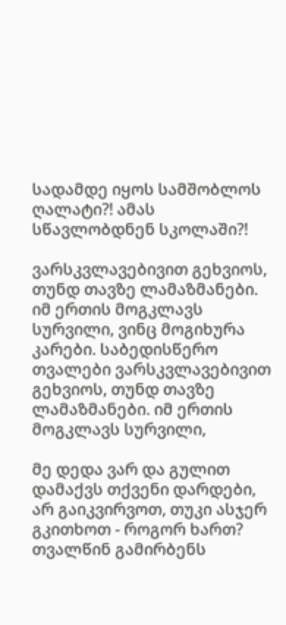სადამდე იყოს სამშობლოს ღალატი?! ამას სწავლობდნენ სკოლაში?!

ვარსკვლავებივით გეხვიოს, თუნდ თავზე ლამაზმანები. იმ ერთის მოგკლავს სურვილი, ვინც მოგიხურა კარები. საბედისწერო თვალები ვარსკვლავებივით გეხვიოს, თუნდ თავზე ლამაზმანები. იმ ერთის მოგკლავს სურვილი,

მე დედა ვარ და გულით დამაქვს თქვენი დარდები, არ გაიკვირვოთ, თუკი ასჯერ გკითხოთ - როგორ ხართ? თვალწინ გამირბენს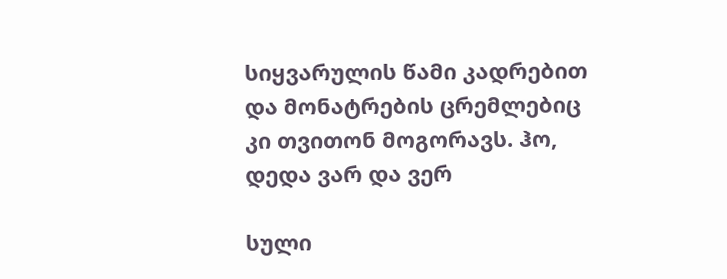სიყვარულის წამი კადრებით და მონატრების ცრემლებიც კი თვითონ მოგორავს. ჰო, დედა ვარ და ვერ

სული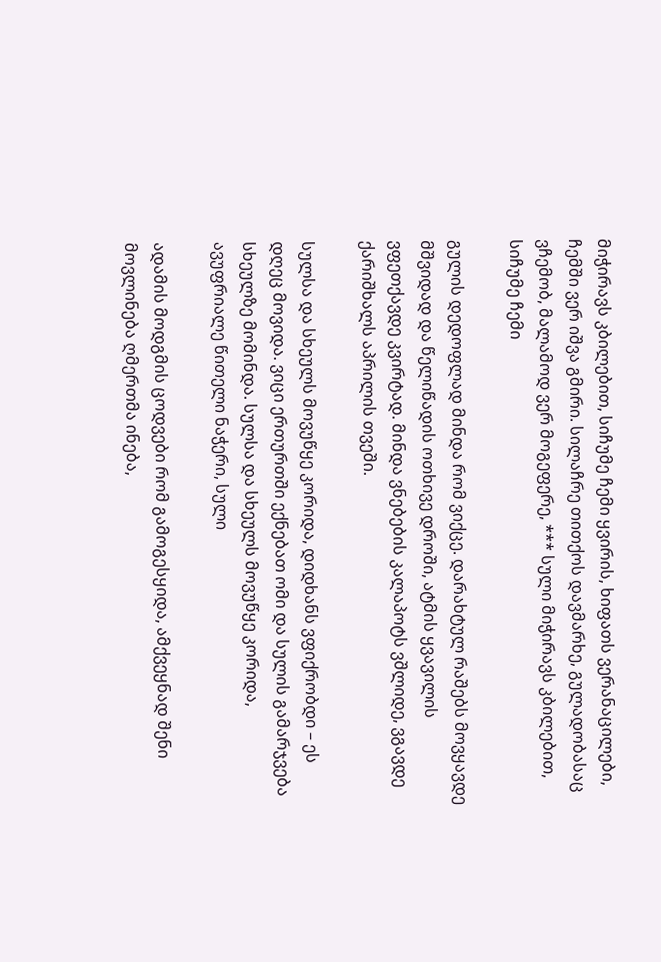მიჭირავს კბილებით, სიჩუმე ჩემი ყვირის, ხიფათს ვერანაცილები, ჩემში ვერ იშვა გმირი. სილაჩრე თითქოს დავმარხე, გულადობასაც ვჩემობ, მალამოდ ვერ მოგეფერე, *** სული მიჭირავს კბილებით, სიჩუმე ჩემი

გულის დედოფლად მინდა რომ ვიქცე. დარახტულ რაშებს მოვყავდე მშვიდად და წელიწადის ოთხივე დროში, ატმის ყვავილის ვფეთქავდე კვირტად. მინდა ვნებების კალაპოტს ვშლიდე, ვგავდე ქარიშხალს აპრილის თვეში.

სულსა და სხეულს მოვუწყე კორიდა, დიდხანს ვფიქრობდი – ეს დღეც მოვიდა. ვიცი ერთურთში ექნებათ ომი და სულის გამარჯვება სხეულზე მომინდა. სულსა და სხეულს მოვუწყე კორიდა, ავუფრიალე წითელი ნაჭერი, სული

ადამის მოდგმის ცოდვები რომ გამოგესყიდა, ამქვეყნად შენი მოვლინება ღმერთმა ინება,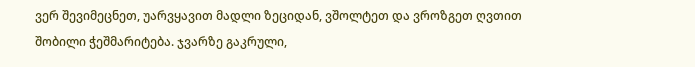ვერ შევიმეცნეთ, უარვყავით მადლი ზეციდან, ვშოლტეთ და ვროზგეთ ღვთით შობილი ჭეშმარიტება. ჯვარზე გაკრული,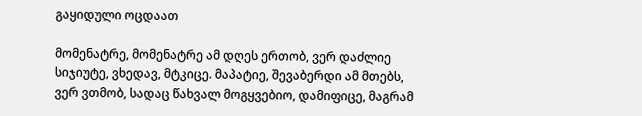გაყიდული ოცდაათ

მომენატრე, მომენატრე ამ დღეს ერთობ, ვერ დაძლიე სიჯიუტე, ვხედავ, მტკიცე. მაპატიე, შევაბერდი ამ მთებს, ვერ ვთმობ, სადაც წახვალ მოგყვებიო, დამიფიცე, მაგრამ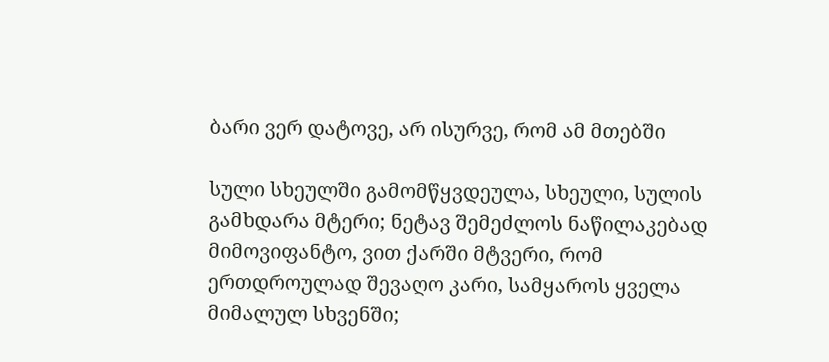ბარი ვერ დატოვე, არ ისურვე, რომ ამ მთებში

სული სხეულში გამომწყვდეულა, სხეული, სულის გამხდარა მტერი; ნეტავ შემეძლოს ნაწილაკებად მიმოვიფანტო, ვით ქარში მტვერი, რომ ერთდროულად შევაღო კარი, სამყაროს ყველა მიმალულ სხვენში;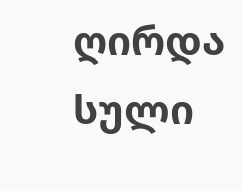ღირდა სული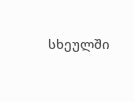სხეულში